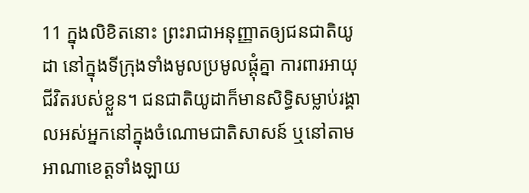11 ក្នុងលិខិតនោះ ព្រះរាជាអនុញ្ញាតឲ្យជនជាតិយូដា នៅក្នុងទីក្រុងទាំងមូលប្រមូលផ្ដុំគ្នា ការពារអាយុជីវិតរបស់ខ្លួន។ ជនជាតិយូដាក៏មានសិទ្ធិសម្លាប់រង្គាលអស់អ្នកនៅក្នុងចំណោមជាតិសាសន៍ ឬនៅតាមអាណាខេត្តទាំងឡាយ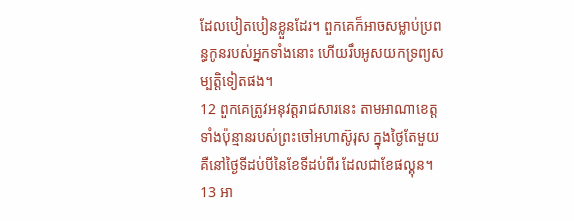ដែលបៀតបៀនខ្លួនដែរ។ ពួកគេក៏អាចសម្លាប់ប្រពន្ធកូនរបស់អ្នកទាំងនោះ ហើយរឹបអូសយកទ្រព្យសម្បត្តិទៀតផង។
12 ពួកគេត្រូវអនុវត្តរាជសារនេះ តាមអាណាខេត្តទាំងប៉ុន្មានរបស់ព្រះចៅអហាស៊ូរុស ក្នុងថ្ងៃតែមួយ គឺនៅថ្ងៃទីដប់បីនៃខែទីដប់ពីរ ដែលជាខែផល្គុន។
13 អា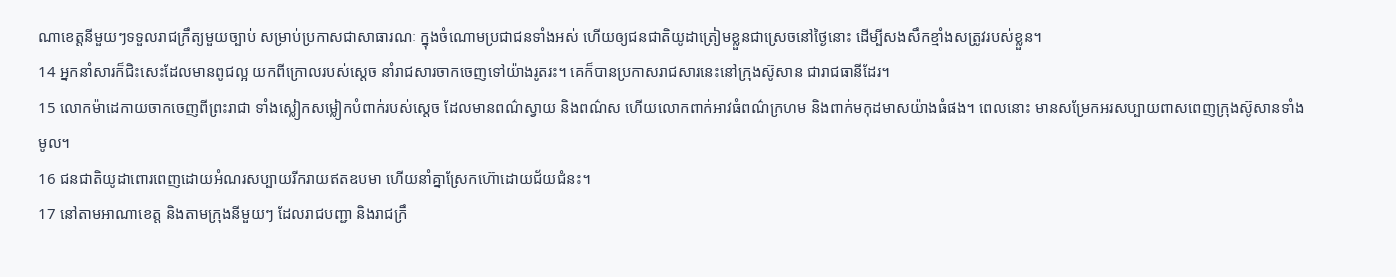ណាខេត្តនីមួយៗទទួលរាជក្រឹត្យមួយច្បាប់ សម្រាប់ប្រកាសជាសាធារណៈ ក្នុងចំណោមប្រជាជនទាំងអស់ ហើយឲ្យជនជាតិយូដាត្រៀមខ្លួនជាស្រេចនៅថ្ងៃនោះ ដើម្បីសងសឹកខ្មាំងសត្រូវរបស់ខ្លួន។
14 អ្នកនាំសារក៏ជិះសេះដែលមានពូជល្អ យកពីក្រោលរបស់ស្ដេច នាំរាជសារចាកចេញទៅយ៉ាងរូតរះ។ គេក៏បានប្រកាសរាជសារនេះនៅក្រុងស៊ូសាន ជារាជធានីដែរ។
15 លោកម៉ាដេកាយចាកចេញពីព្រះរាជា ទាំងស្លៀកសម្លៀកបំពាក់របស់ស្ដេច ដែលមានពណ៌ស្វាយ និងពណ៌ស ហើយលោកពាក់អាវធំពណ៌ក្រហម និងពាក់មកុដមាសយ៉ាងធំផង។ ពេលនោះ មានសម្រែកអរសប្បាយពាសពេញក្រុងស៊ូសានទាំងមូល។
16 ជនជាតិយូដាពោរពេញដោយអំណរសប្បាយរីករាយឥតឧបមា ហើយនាំគ្នាស្រែកហ៊ោដោយជ័យជំនះ។
17 នៅតាមអាណាខេត្ត និងតាមក្រុងនីមួយៗ ដែលរាជបញ្ជា និងរាជក្រឹ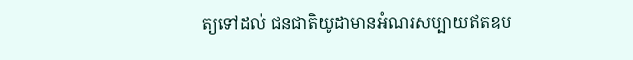ត្យទៅដល់ ជនជាតិយូដាមានអំណរសប្បាយឥតឧប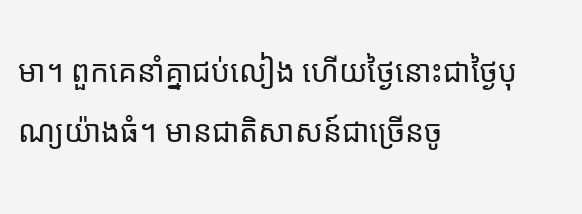មា។ ពួកគេនាំគ្នាជប់លៀង ហើយថ្ងៃនោះជាថ្ងៃបុណ្យយ៉ាងធំ។ មានជាតិសាសន៍ជាច្រើនចូ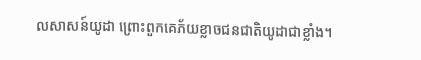លសាសន៍យូដា ព្រោះពួកគេភ័យខ្លាចជនជាតិយូដាជាខ្លាំង។